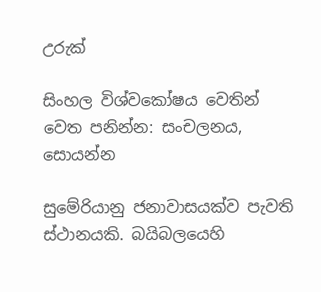උරුක්

සිංහල විශ්වකෝෂය වෙතින්
වෙත පනින්න: සංචලනය, සොයන්න

සුමේරියානු ජනාවාසයක්ව පැවති ස්ථානයකි. බයිබලයෙහි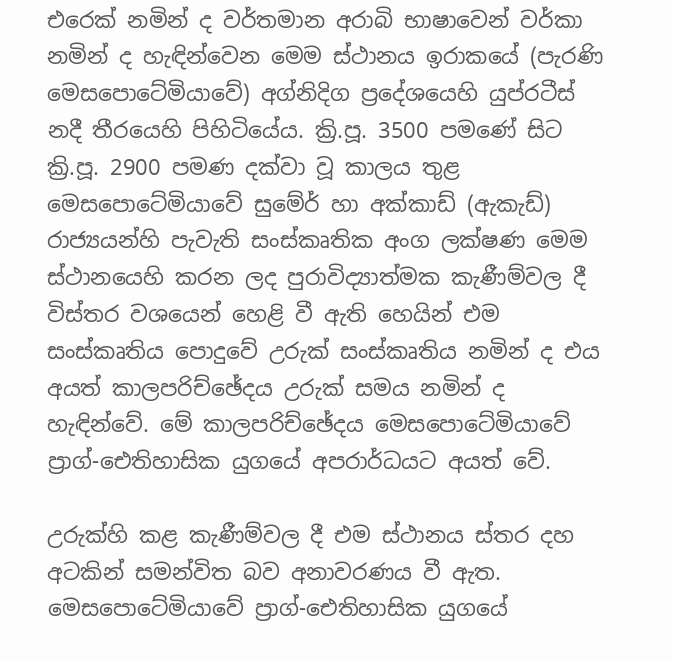එරෙක් නමින් ද වර්තමාන අරාබි භාෂාවෙන් වර්කා නමින් ද හැඳින්වෙන මෙම ස්ථානය ඉරාකයේ (පැරණි මෙසපොටේමියාවේ) අග්නිදිග ප්‍රදේශයෙහි යුප්රටීස් නදී තීරයෙහි පිහිටියේය. ක්‍රි.පූ. 3500 පමණේ සිට ක්‍රි.පූ. 2900 පමණ දක්වා වූ කාලය තුළ මෙසපොටේමියාවේ සුමේර් හා අක්කාඩ් (ඇකැඩ්) රාජ්‍යයන්හි පැවැති සංස්කෘතික අංග ලක්ෂණ මෙම ස්ථානයෙහි කරන ලද පුරාවිද්‍යාත්මක කැණීම්වල දී විස්තර වශයෙන් හෙළි වී ඇති හෙයින් එම සංස්කෘතිය පොදුවේ උරුක් සංස්කෘතිය නමින් ද එය අයත් කාලපරිච්ඡේදය උරුක් සමය නමින් ද හැඳින්වේ. මේ කාලපරිච්ඡේදය මෙසපොටේමියාවේ ප්‍රාග්-ඓතිහාසික යුගයේ අපරාර්ධයට අයත් වේ.

උරුක්හි කළ කැණීම්වල දී එම ස්ථානය ස්තර දහ අටකින් සමන්විත බව අනාවරණය වී ඇත. මෙසපොටේමියාවේ ප්‍රාග්-ඓතිහාසික යුගයේ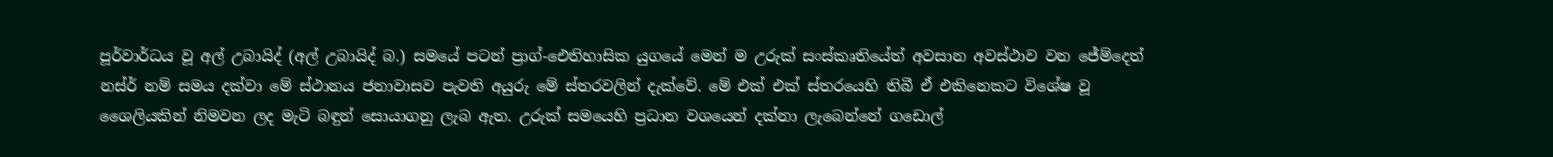පූර්වාර්ධය වූ අල් උබායිද් (අල් උබායිද් බ.) සමයේ පටන් ප්‍රාග්-ඓතිහාසික යුගයේ මෙන් ම උරුක් සංස්කෘතියේත් අවසාන අවස්ථාව වන ජේම්දෙත් නස්ර් නම් සමය දක්වා මේ ස්ථානය ජනාවාසව පැවති අයුරු මේ ස්තරවලින් දැක්වේ. මේ එක් එක් ස්තරයෙහි තිබී ඒ එකිනෙකට විශේෂ වූ ශෛලියකින් නිමවන ලද මැටි බඳුන් සොයාගනු ලැබ ඇත. උරුක් සමයෙහි ප්‍රධාන වශයෙන් දක්නා ලැබෙන්නේ ගඩොල්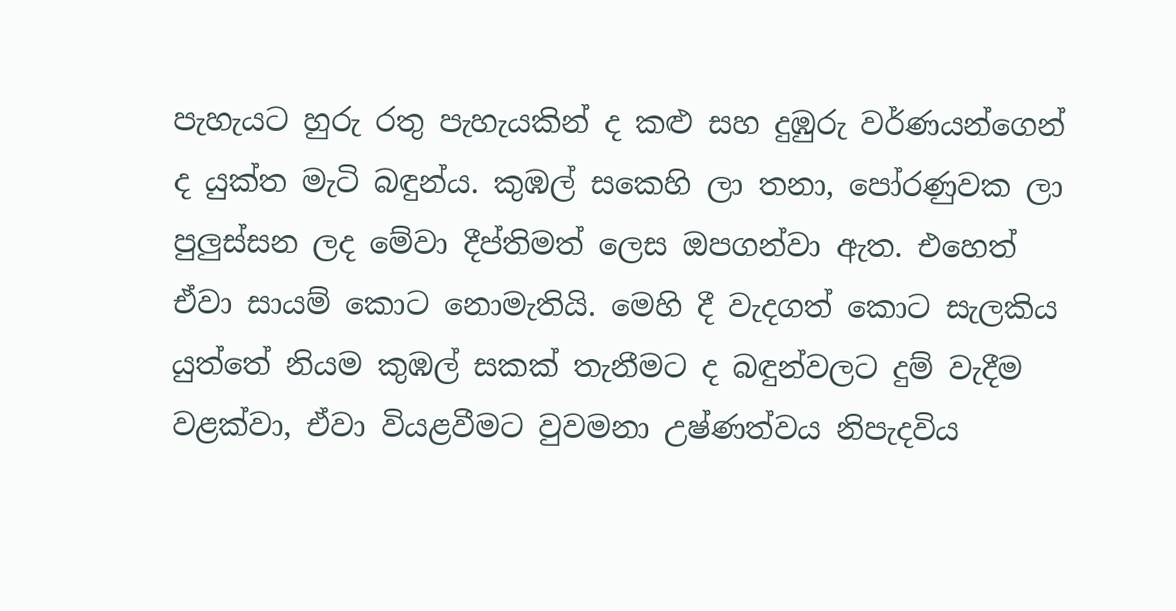පැහැයට හුරු රතු පැහැයකින් ද කළු සහ දුඹුරු වර්ණයන්ගෙන් ද යුක්ත මැටි බඳුන්ය. කුඹල් සකෙහි ලා තනා, පෝරණුවක ලා පුලුස්සන ලද මේවා දීප්තිමත් ලෙස ඔපගන්වා ඇත. එහෙත් ඒවා සායම් කොට නොමැතියි. මෙහි දී වැදගත් කොට සැලකිය යුත්තේ නියම කුඹල් සකක් තැනීමට ද බඳුන්වලට දුම් වැදීම වළක්වා, ඒවා වියළවීමට වුවමනා උෂ්ණත්වය නිපැදවිය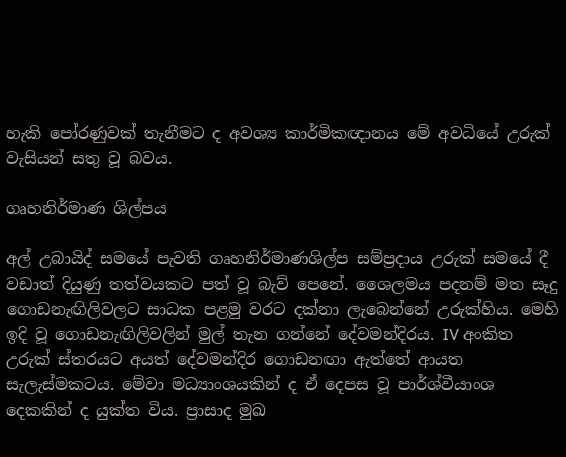හැකි පෝරණුවක් තැනීමට ද අවශ්‍ය කාර්මිකඥානය මේ අවධියේ උරුක් වැසියන් සතු වූ බවය.

ගෘහනිර්මාණ ශිල්පය

අල් උබායිද් සමයේ පැවති ගෘහනිර්මාණශිල්ප සම්ප්‍රදාය උරුක් සමයේ දී වඩාත් දියුණු තත්වයකට පත් වූ බැව් පෙනේ. ශෛලමය පදනම් මත සෑදු ගොඩනැඟිලිවලට සාධක පළමු වරට දක්නා ලැබෙන්නේ උරුක්හිය. මෙහි ඉදි වූ ගොඩනැඟිලිවලින් මුල් තැන ගන්නේ දේවමන්දිරය. IV අංකිත උරුක් ස්තරයට අයත් දේවමන්දිර ගොඩනඟා ඇත්තේ ආයත සැලැස්මකටය. මේවා මධ්‍යාංශයකින් ද ඒ දෙපස වූ පාර්ශ්වීයාංශ දෙකකින් ද යුක්ත විය. ප්‍රාසාද මුඛ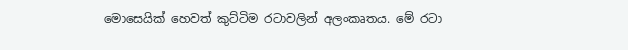මොසෙයික් හෙවත් කුට්ටිම රටාවලින් අලංකෘතය. මේ රටා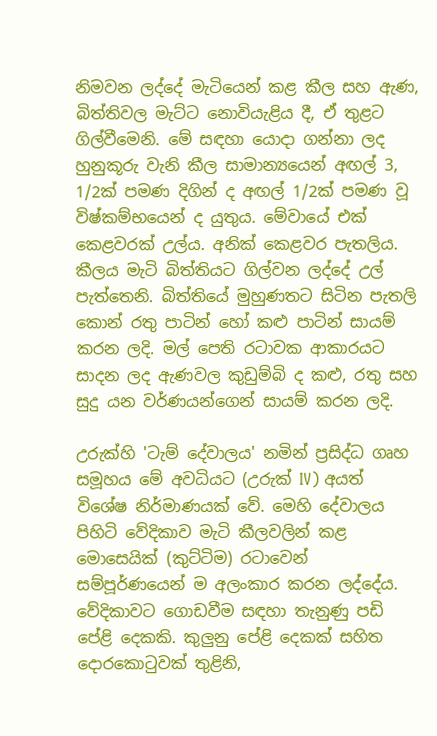නිමවන ලද්දේ මැටියෙන් කළ කීල සහ ඇණ, බිත්තිවල මැට්ට නොවියැළිය දී, ඒ තුළට ගිල්වීමෙනි. මේ සඳහා යොදා ගන්නා ලද හුනුකූරු වැනි කීල සාමාන්‍යයෙන් අඟල් 3, 1/2ක් පමණ දිගින් ද අඟල් 1/2ක් පමණ වූ විෂ්කම්භයෙන් ද යුතුය. මේවායේ එක් කෙළවරක් උල්ය. අනික් කෙළවර පැතලිය. කීලය මැටි බිත්තියට ගිල්වන ලද්දේ උල් පැත්තෙනි. බිත්තියේ මුහුණතට සිටින පැතලි කොන් රතු පාටින් හෝ කළු පාටින් සායම් කරන ලදි. මල් පෙති රටාවක ආකාරයට සාදන ලද ඇණවල කුඩුම්බි ද කළු, රතු සහ සුදු යන වර්ණයන්ගෙන් සායම් කරන ලදි.

උරුක්හි 'ටැම් දේවාලය' නමින් ප්‍රසිද්ධ ගෘහ සමූහය මේ අවධියට (උරුක් IV) අයත් විශේෂ නිර්මාණයක් වේ. මෙහි දේවාලය පිහිටි වේදිකාව මැටි කීලවලින් කළ මොසෙයික් (කුට්ටිම) රටාවෙන් සම්පූර්ණයෙන් ම අලංකාර කරන ලද්දේය. වේදිකාවට ගොඩවීම සඳහා තැනුණු පඩි පේළි දෙකකි. කුලුනු පේළි දෙකක් සහිත දොරකොටුවක් තුළිනි,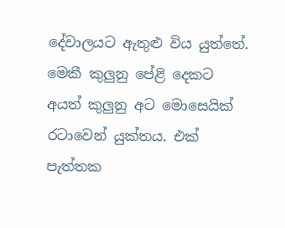දේවාලයට ඇතුළු විය යුත්තේ. මෙකී කුලුනු පේළි දෙකට අයත් කුලුනු අට මොසෙයික් රටාවෙන් යුක්තය. එක් පැත්තක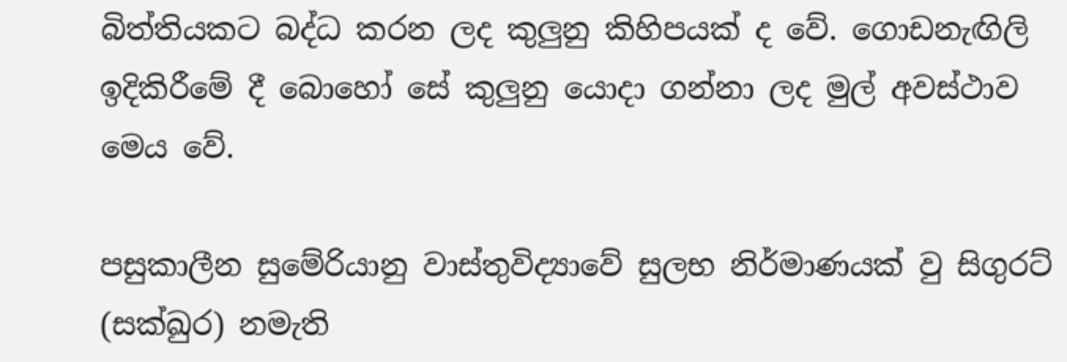බිත්තියකට බද්ධ කරන ලද කුලුනු කිහිපයක් ද වේ. ගොඩනැඟිලි ඉදිකිරීමේ දී බොහෝ සේ කුලුනු යොදා ගන්නා ලද මුල් අවස්ථාව මෙය වේ.

පසුකාලීන සුමේරියානු වාස්තුවිද්‍යාවේ සුලභ නිර්මාණයක් වු සිගුරට් (සක්ඛුර) නමැති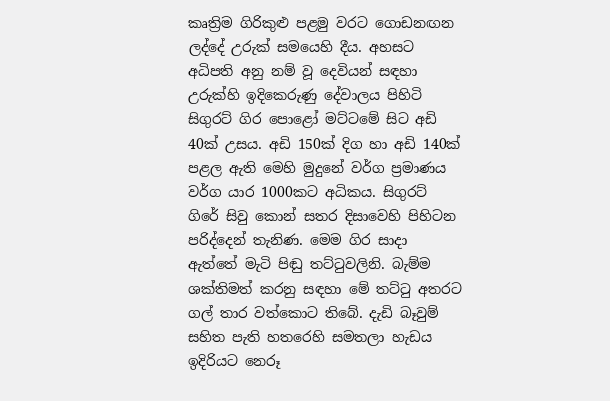කෘත්‍රිම ගිරිකුළු පළමු වරට ගොඩනඟන ලද්දේ උරුක් සමයෙහි දීය. අහසට අධිපති අනු නම් වූ දෙවියන් සඳහා උරුක්හි ඉදිකෙරුණු දේවාලය පිහිටි සිගුරට් ගිර පොළෝ මට්ටමේ සිට අඩි 40ක් උසය. අඩි 150ක් දිග හා අඩි 140ක් පළල ඇති මෙහි මුදුනේ වර්ග ප්‍රමාණය වර්ග යාර 1000කට අධිකය. සිගුරට් ගිරේ සිවු කොන් සතර දිසාවෙහි පිහිටන පරිද්දෙන් තැනිණ. මෙම ගිර සාදා ඇත්තේ මැටි පිඬු තට්ටුවලිනි. බැම්ම ශක්තිමත් කරනු සඳහා මේ තට්ටු අතරට ගල් තාර වත්කොට තිබේ. දැඩි බෑවුම් සහිත පැති හතරෙහි සමතලා හැඩය ඉදිරියට නෙරූ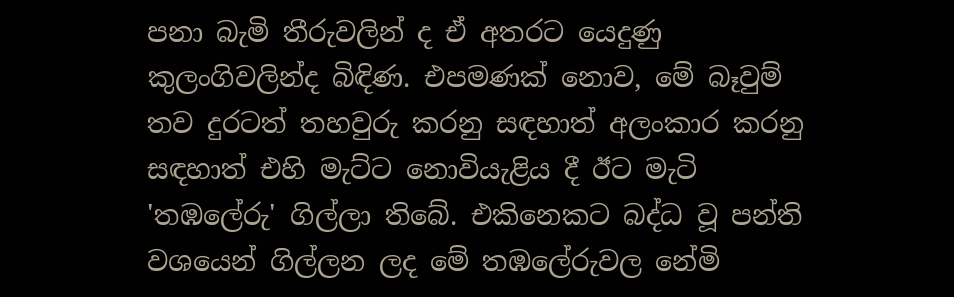පනා බැමි තීරුවලින් ද ඒ අතරට යෙදුණු කුලංගිවලින්ද බිඳිණ. එපමණක් නොව, මේ බෑවුම් තව දුරටත් තහවුරු කරනු සඳහාත් අලංකාර කරනු සඳහාත් එහි මැට්ට නොවියැළිය දී ඊට මැටි 'තඹලේරු' ගිල්ලා තිබේ. එකිනෙකට බද්ධ වූ පන්ති වශයෙන් ගිල්ලන ලද මේ තඹලේරුවල නේමි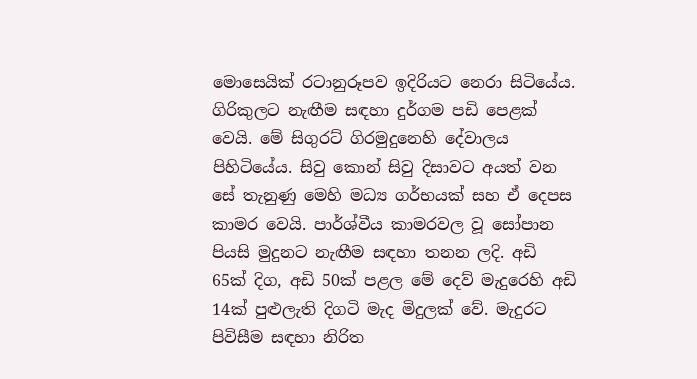මොසෙයික් රටානුරූපව ඉදිරියට නෙරා සිටියේය. ගිරිකුලට නැඟීම සඳහා දුර්ගම පඩි පෙළක් වෙයි. මේ සිගුරට් ගිරමුදුනෙහි දේවාලය පිහිටියේය. සිවු කොන් සිවු දිසාවට අයත් වන සේ තැනුණු මෙහි මධ්‍ය ගර්භයක් සහ ඒ දෙපස කාමර වෙයි. පාර්ශ්වීය කාමරවල වූ සෝපාන පියසි මුදුනට නැඟීම සඳහා තනන ලදි. අඩි 65ක් දිග, අඩි 50ක් පළල මේ දෙව් මැදුරෙහි අඩි 14ක් පුළුලැති දිගටි මැද මිදුලක් වේ. මැදුරට පිවිසීම සඳහා නිරිත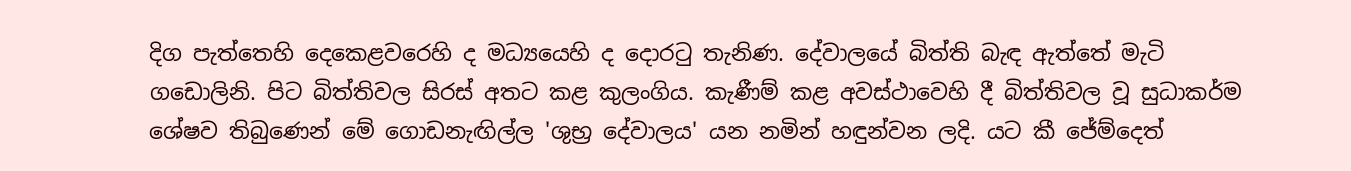දිග පැත්තෙහි දෙකෙළවරෙහි ද මධ්‍යයෙහි ද දොරටු තැනිණ. දේවාලයේ බිත්ති බැඳ ඇත්තේ මැටි ගඩොලිනි. පිට බිත්තිවල සිරස් අතට කළ කුලංගිය. කැණීම් කළ අවස්ථාවෙහි දී බිත්තිවල වූ සුධාකර්ම ශේෂව තිබුණෙන් මේ ගොඩනැඟිල්ල 'ශුභ්‍ර දේවාලය' යන නමින් හඳුන්වන ලදි. යට කී ජේම්දෙත්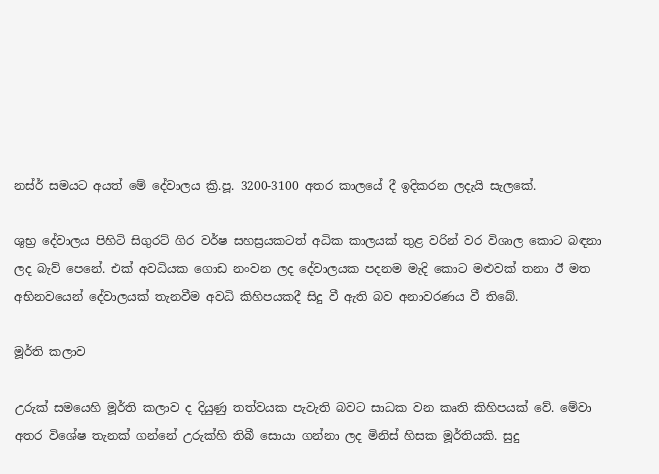නස්ර් සමයට අයත් මේ දේවාලය ක්‍රි.පූ. 3200-3100 අතර කාලයේ දී ඉදිකරන ලදැයි සැලකේ.

ශුභ්‍ර දේවාලය පිහිටි සිගුරට් ගිර වර්ෂ සහස්‍රයකටත් අධික කාලයක් තුළ වරින් වර විශාල කොට බඳනා ලද බැව් පෙනේ. එක් අවධියක ගොඩ නංවන ලද දේවාලයක පදනම මැදි කොට මළුවක් තනා ඊ මත අභිනවයෙන් දේවාලයක් තැනවීම අවධි කිහිපයකදී සිදු වී ඇති බව අනාවරණය වී තිබේ.

මූර්ති කලාව

උරුක් සමයෙහි මූර්ති කලාව ද දියුණු තත්වයක පැවැති බවට සාධක වන කෘති කිහිපයක් වේ. මේවා අතර විශේෂ තැනක් ගන්නේ උරුක්හි තිබී සොයා ගන්නා ලද මිනිස් හිසක මූර්තියකි. සුදු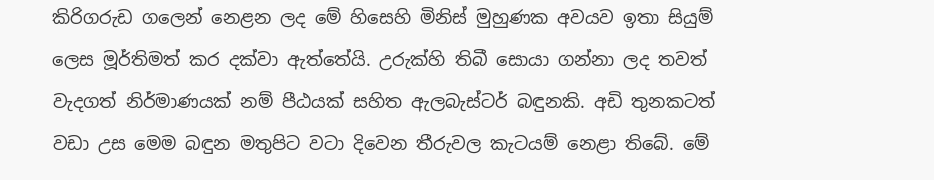කිරිගරුඩ ගලෙන් නෙළන ලද මේ හිසෙහි මිනිස් මුහුණක අවයව ඉතා සියුම් ලෙස මූර්තිමත් කර දක්වා ඇත්තේයි. උරුක්හි තිබී සොයා ගන්නා ලද තවත් වැදගත් නිර්මාණයක් නම් පීඨයක් සහිත ඇලබැස්ටර් බඳුනකි. අඩි තුනකටත් වඩා උස මෙම බඳුන මතුපිට වටා දිවෙන තීරුවල කැටයම් නෙළා තිබේ. මේ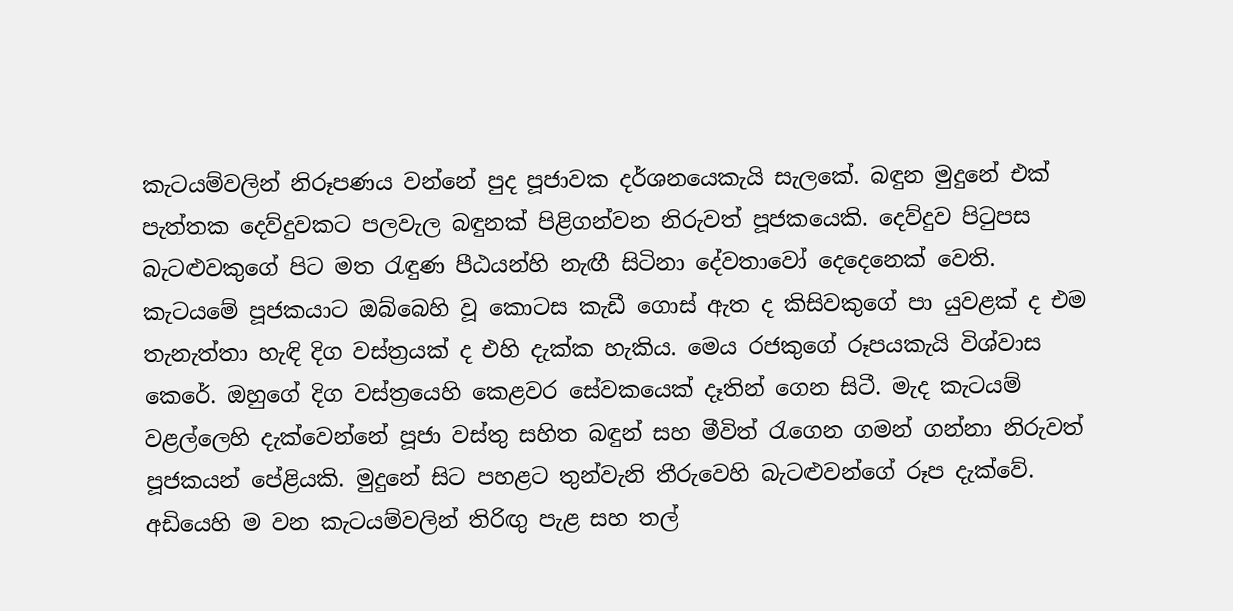කැටයම්වලින් නිරූපණය වන්නේ පුද පූජාවක දර්ශනයෙකැයි සැලකේ. බඳුන මුදුනේ එක් පැත්තක දෙව්දුවකට පලවැල බඳුනක් පිළිගන්වන නිරුවත් පූජකයෙකි. දෙව්දුව පිටුපස බැටළුවකුගේ පිට මත රැඳුණ පීඨයන්හි නැඟී සිටිනා දේවතාවෝ දෙදෙනෙක් වෙති. කැටයමේ පූජකයාට ඔබ්බෙහි වූ කොටස කැඩී ගොස් ඇත ද කිසිවකුගේ පා යුවළක් ද එම තැනැත්තා හැඳි දිග වස්ත්‍රයක් ද එහි දැක්ක හැකිය. මෙය රජකුගේ රූපයකැයි විශ්වාස කෙරේ. ඔහුගේ දිග වස්ත්‍රයෙහි කෙළවර සේවකයෙක් දෑතින් ගෙන සිටී. මැද කැටයම් වළල්ලෙහි දැක්වෙන්නේ පූජා වස්තු සහිත බඳුන් සහ මීවිත් රැගෙන ගමන් ගන්නා නිරුවත් පූජකයන් පේළියකි. මුදුනේ සිට පහළට තුන්වැනි තීරුවෙහි බැටළුවන්ගේ රූප දැක්වේ. අඩියෙහි ම වන කැටයම්වලින් තිරිඟු පැළ සහ තල්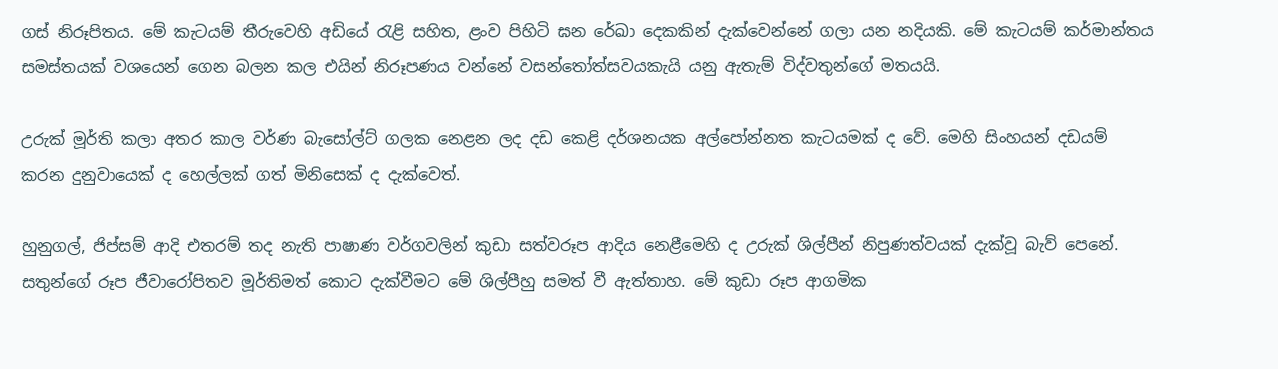ගස් නිරූපිතය. මේ කැටයම් තීරුවෙහි අඩියේ රැළි සහිත, ළංව පිහිටි ඝන රේඛා දෙකකින් දැක්වෙන්නේ ගලා යන නදියකි. මේ කැටයම් කර්මාන්තය සමස්තයක් වශයෙන් ගෙන බලන කල එයින් නිරූපණය වන්නේ වසන්තෝත්සවයකැයි යනු ඇතැම් විද්වතුන්ගේ මතයයි.

උරුක් මූර්ති කලා අතර කාල වර්ණ බැසෝල්ට් ගලක නෙළන ලද දඩ කෙළි දර්ශනයක අල්පෝන්නත කැටයමක් ද වේ. මෙහි සිංහයන් දඩයම් කරන දුනුවායෙක් ද හෙල්ලක් ගත් මිනිසෙක් ද දැක්වෙත්.

හුනුගල්, ජිප්සම් ආදි එතරම් තද නැති පාෂාණ වර්ගවලින් කුඩා සත්වරූප ආදිය නෙළීමෙහි ද උරුක් ශිල්පීන් නිපුණත්වයක් දැක්වූ බැව් පෙනේ. සතුන්ගේ රූප ජීවාරෝපිතව මූර්තිමත් කොට දැක්වීමට මේ ශිල්පීහු සමත් වී ඇත්තාහ. මේ කුඩා රූප ආගමික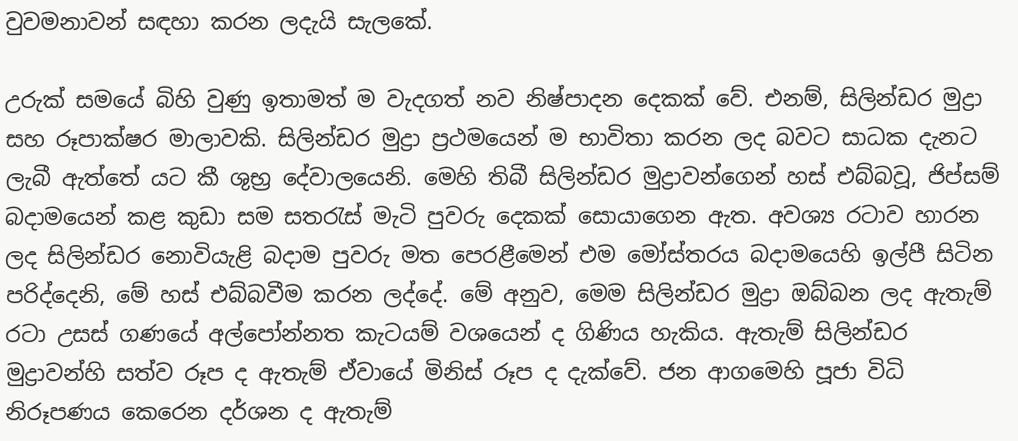වුවමනාවන් සඳහා කරන ලදැයි සැලකේ.

උරුක් සමයේ බිහි වුණු ඉතාමත් ම වැදගත් නව නිෂ්පාදන දෙකක් වේ. එනම්, සිලින්ඩර මුද්‍රා සහ රූපාක්ෂර මාලාවකි. සිලින්ඩර මුද්‍රා ප්‍රථමයෙන් ම භාවිතා කරන ලද බවට සාධක දැනට ලැබී ඇත්තේ යට කී ශුභ්‍ර දේවාලයෙනි. මෙහි තිබී සිලින්ඩර මුද්‍රාවන්ගෙන් හස් එබ්බවූ, ජිප්සම් බදාමයෙන් කළ කුඩා සම සතරැස් මැටි පුවරු දෙකක් සොයාගෙන ඇත. අවශ්‍ය රටාව හාරන ලද සිලින්ඩර නොවියැළි බදාම පුවරු මත පෙරළීමෙන් එම මෝස්තරය බදාමයෙහි ඉල්පී සිටින පරිද්දෙනි, මේ හස් එබ්බවීම කරන ලද්දේ. මේ අනුව, මෙම සිලින්ඩර මුද්‍රා ඔබ්බන ලද ඇතැම් රටා උසස් ගණයේ අල්පෝන්නත කැටයම් වශයෙන් ද ගිණිය හැකිය. ඇතැම් සිලින්ඩර මුද්‍රාවන්හි සත්ව රූප ද ඇතැම් ඒවායේ මිනිස් රූප ද දැක්වේ. ජන ආගමෙහි පූජා විධි නිරූපණය කෙරෙන දර්ශන ද ඇතැම්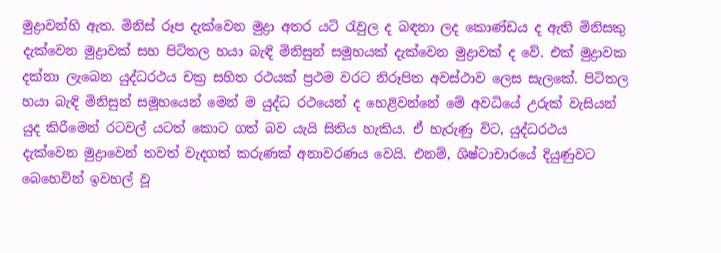මුද්‍රාවන්හි ඇත. මිනිස් රූප දැක්වෙන මුද්‍රා අතර යටි රැවුල ද බඳනා ලද කොණ්ඩය ද ඇති මිනිසකු දැක්වෙන මුද්‍රාවක් සහ පිටිතල හයා බැඳි මිනිසුන් සමූහයක් දැක්වෙන මුද්‍රාවක් ද වේ. එක් මුද්‍රාවක දක්නා ලැබෙන යුද්ධරථය චක්‍ර සහිත රථයක් ප්‍රථම වරට නිරූපිත අවස්ථාව ලෙස සැලකේ. පිටිතල හයා බැඳි මිනිසුන් සමූහයෙන් මෙන් ම යුද්ධ රථයෙන් ද හෙළිවන්නේ මේ අවධියේ උරුක් වැසියන් යුද කිරීමෙන් රටවල් යටත් කොට ගත් බව යැයි සිතිය හැකිය. ඒ හැරුණු විට, යුද්ධරථය දැක්වෙන මුද්‍රාවෙන් තවත් වැදගත් කරුණක් අනාවරණය වෙයි. එනම්, ශිෂ්ටාචාරයේ දියුණුවට බෙහෙවින් ඉවහල් වූ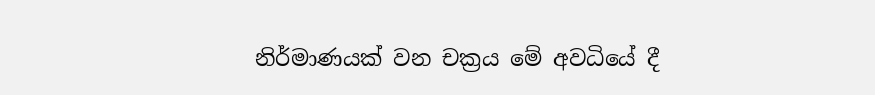නිර්මාණයක් වන චක්‍රය මේ අවධියේ දී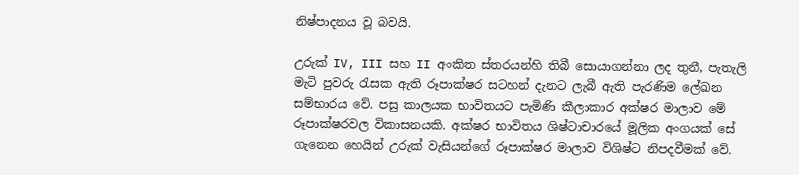නිෂ්පාදනය වූ බවයි.

උරුක් IV, III සහ II අංකිත ස්තරයන්හි තිබී සොයාගන්නා ලද තුනී, පැතැලි මැටි පුවරු රැසක ඇති රූපාක්ෂර සටහන් දැනට ලැබී ඇති පැරණිම ලේඛන සම්භාරය වේ. පසු කාලයක භාවිතයට පැමිණි කීලාකාර අක්ෂර මාලාව මේ රූපාක්ෂරවල විකාසනයකි. අක්ෂර භාවිතය ශිෂ්ටාචාරයේ මූලික අංගයක් සේ ගැනෙන හෙයින් උරුක් වැසියන්ගේ රූපාක්ෂර මාලාව විශිෂ්ට නිපදවීමක් වේ.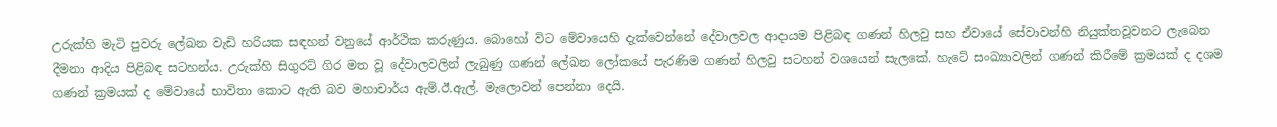උරුක්හි මැටි පුවරු ලේඛන වැඩි හරියක සඳහන් වනුයේ ආර්ථික කරුණුය. බොහෝ විට මේවායෙහි දැක්වෙන්නේ දේවාලවල ආදායම පිළිබඳ ගණන් හිලවු සහ ඒවායේ සේවාවන්හි නියුක්තවූවනට ලැබෙන දීමනා ආදිය පිළිබඳ සටහන්ය. උරුක්හි සිගුරට් ගිර මත වූ දේවාලවලින් ලැබුණු ගණන් ලේඛන ලෝකයේ පැරණිම ගණන් හිලවු සටහන් වශයෙන් සැලකේ. හැටේ සංඛ්‍යාවලින් ගණන් කිරීමේ ක්‍රමයක් ද දශම ගණන් ක්‍රමයක් ද මේවායේ භාවිතා කොට ඇති බව මහාචාර්ය ඇම්.ඊ.ඇල්. මැලොවන් පෙන්නා දෙයි.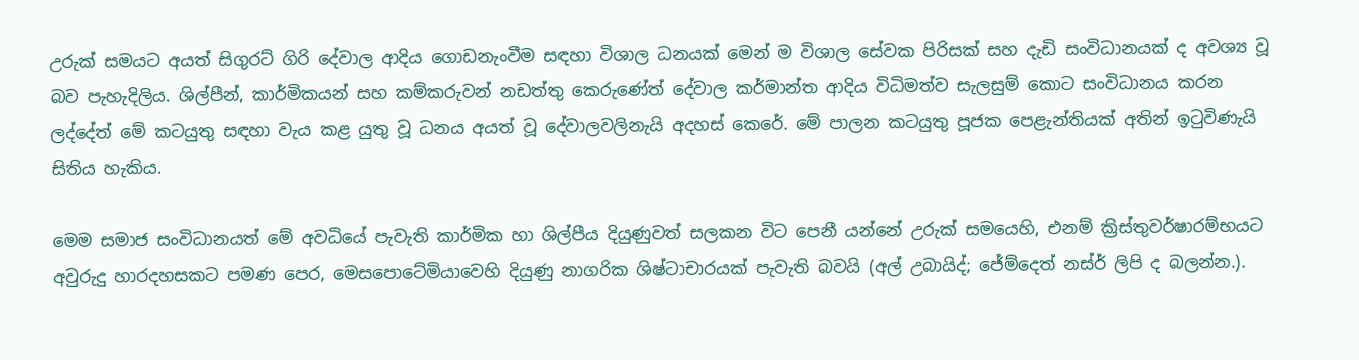උරුක් සමයට අයත් සිගුරට් ගිරි දේවාල ආදිය ගොඩනැංවීම සඳහා විශාල ධනයක් මෙන් ම විශාල සේවක පිරිසක් සහ දැඩි සංවිධානයක් ද අවශ්‍ය වූ බව පැහැදිලිය. ශිල්පීන්, කාර්මිකයන් සහ කම්කරුවන් නඩත්තු කෙරුණේත් දේවාල කර්මාන්ත ආදිය විධිමත්ව සැලසුම් කොට සංවිධානය කරන ලද්දේත් මේ කටයුතු සඳහා වැය කළ යුතු වූ ධනය අයත් වූ දේවාලවලිනැයි අදහස් කෙරේ. මේ පාලන කටයුතු පූජක පෙළැන්තියක් අතින් ඉටුවිණැයි සිතිය හැකිය.

මෙම සමාජ සංවිධානයත් මේ අවධියේ පැවැති කාර්මික හා ශිල්පීය දියුණුවත් සලකන විට පෙනී යන්නේ උරුක් සමයෙහි, එනම් ක්‍රිස්තුවර්ෂාරම්භයට අවුරුදු හාරදහසකට පමණ පෙර, මෙසපොටේමියාවෙහි දියුණු නාගරික ශිෂ්ටාචාරයක් පැවැති බවයි (අල් උබායිද්; ජේම්දෙත් නස්ර් ලිපි ද බලන්න.).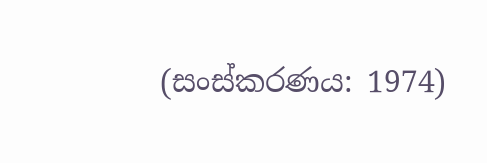(සංස්කරණය: 1974)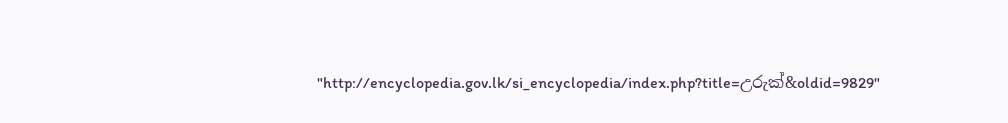"http://encyclopedia.gov.lk/si_encyclopedia/index.php?title=උරුක්&oldid=9829"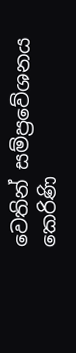වෙතින් සම්ප්‍රවේශනය කෙරිණි